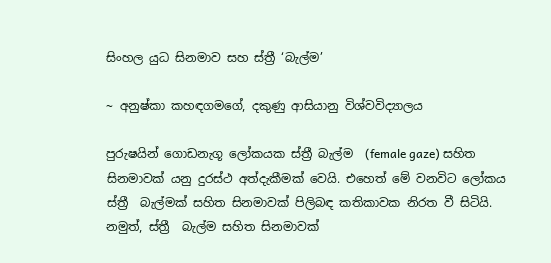සිංහල යුධ සිනමාව සහ ස්ත්‍රී ‘බැල්ම’

~ අනුෂ්කා කහඳගමගේ, දකුණු ආසියානු විශ්වවිද්‍යාලය

පුරුෂයින් ගොඩනැගූ ලෝකයක ස්ත්‍රී බැල්ම  (female gaze) සහිත සිනමාවක් යනු දුරස්ථ අත්දැකීමක් වෙයි. එහෙත් මේ වනවිට ලෝකය ස්ත්‍රී  බැල්මක් සහිත සිනමාවක් පිලිබඳ කතිකාවක නිරත වී සිටියි. නමුත්, ස්ත්‍රී  බැල්ම සහිත සිනමාවක්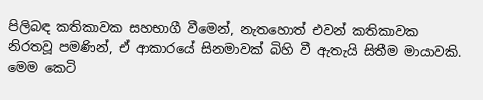පිලිබඳ කතිකාවක සහභාගී වීමෙන්, නැතහොත් එවන් කතිකාවක නිරතවූ පමණින්, ඒ ආකාරයේ සිනමාවක් බිහි වී ඇතැයි සිතීම මායාවකි. මෙම කෙටි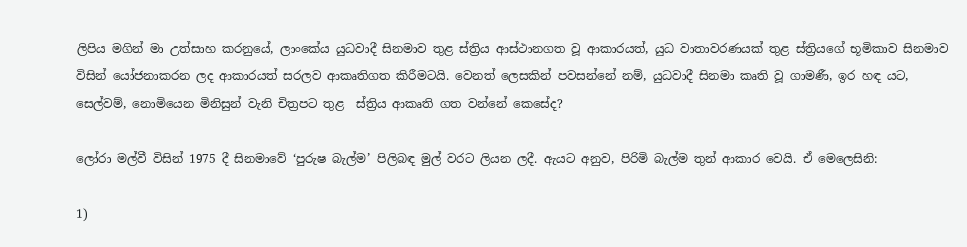ලිපිය මගින් මා උත්සාහ කරනුයේ, ලාංකේය යුධවාදී සිනමාව තුළ ස්ත්‍රිය ආස්ථානගත වූ ආකාරයත්, යුධ වාතාවරණයක් තුළ ස්ත්‍රියගේ භූමිකාව සිනමාව විසින් යෝජනාකරන ලද ආකාරයත් සරලව ආකෘතිගත කිරීමටයි. වෙනත් ලෙසකින් පවසන්නේ නම්, යුධවාදී සිනමා කෘති වූ ගාමණී, ඉර හඳ යට, සෙල්වම්, නොමියෙන මිනිසුන් වැනි චිත්‍රපට තුළ  ස්ත්‍රිය ආකෘති ගත වන්නේ කෙසේද?

ලෝරා මල්වී විසින් 1975 දී සිනමාවේ ‘පුරුෂ බැල්ම’ පිලිබඳ මුල් වරට ලියන ලදී. ඇයට අනුව, පිරිමි බැල්ම තුන් ආකාර වෙයි. ඒ මෙලෙසිනි:

1)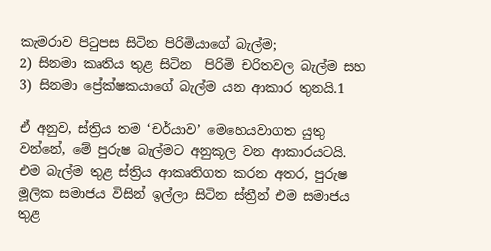කැමරාව පිටුපස සිටින පිරිමියාගේ බැල්ම;
2) සිනමා කෘතිය තුළ සිටින  පිරිමි චරිතවල බැල්ම සහ
3) සිනමා ප්‍රේක්ෂකයාගේ බැල්ම යන ආකාර තුනයි.1

ඒ අනුව, ස්ත්‍රිය තම ‘චර්යාව’ මෙහෙයවාගත යුතු වන්නේ, මේ පුරුෂ බැල්මට අනුකූල වන ආකාරයටයි. එම බැල්ම තුළ ස්ත්‍රිය ආකෘතිගත කරන අතර, පුරුෂ මූලික සමාජය විසින් ඉල්ලා සිටින ස්ත්‍රීන් එම සමාජය තුළ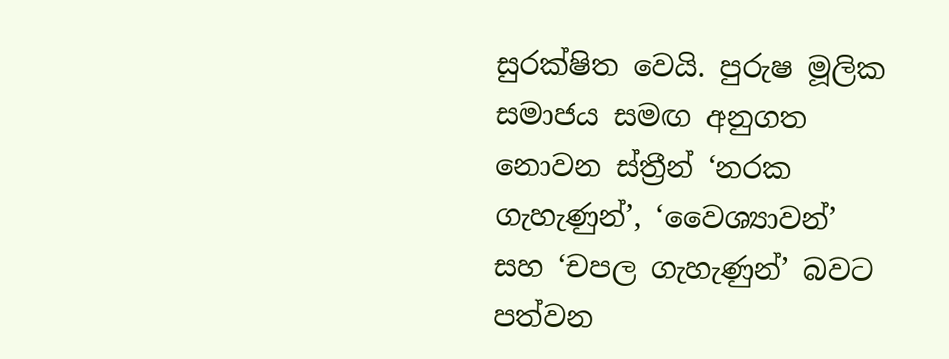සුරක්ෂිත වෙයි. පුරුෂ මූලික සමාජය සමඟ අනුගත නොවන ස්ත්‍රීන් ‘නරක ගැහැණුන්’, ‘වෛශ්‍යාවන්’ සහ ‘චපල ගැහැණුන්’ බවට පත්වන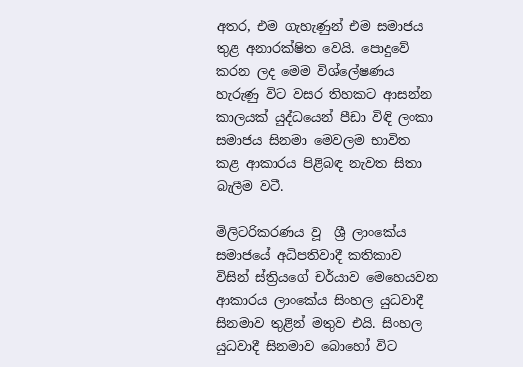අතර, එම ගැහැණුන් එම සමාජය තුළ අනාරක්ෂිත වෙයි. පොදුවේ කරන ලද මෙම විශ්ලේෂණය හැරුණු විට වසර තිහකට ආසන්න කාලයක් යුද්ධයෙන් පීඩා විඳි ලංකා සමාජය සිනමා මෙවලම භාවිත කළ ආකාරය පිළිබඳ නැවත සිතා බැලීම වටී.

මිලිටරිකරණය වූ  ශ්‍රී ලාංකේය සමාජයේ අධිපතිවාදී කතිකාව විසින් ස්ත්‍රියගේ චර්යාව මෙහෙයවන ආකාරය ලාංකේය සිංහල යුධවාදී සිනමාව තුළින් මතුව එයි. සිංහල යුධවාදී සිනමාව බොහෝ විට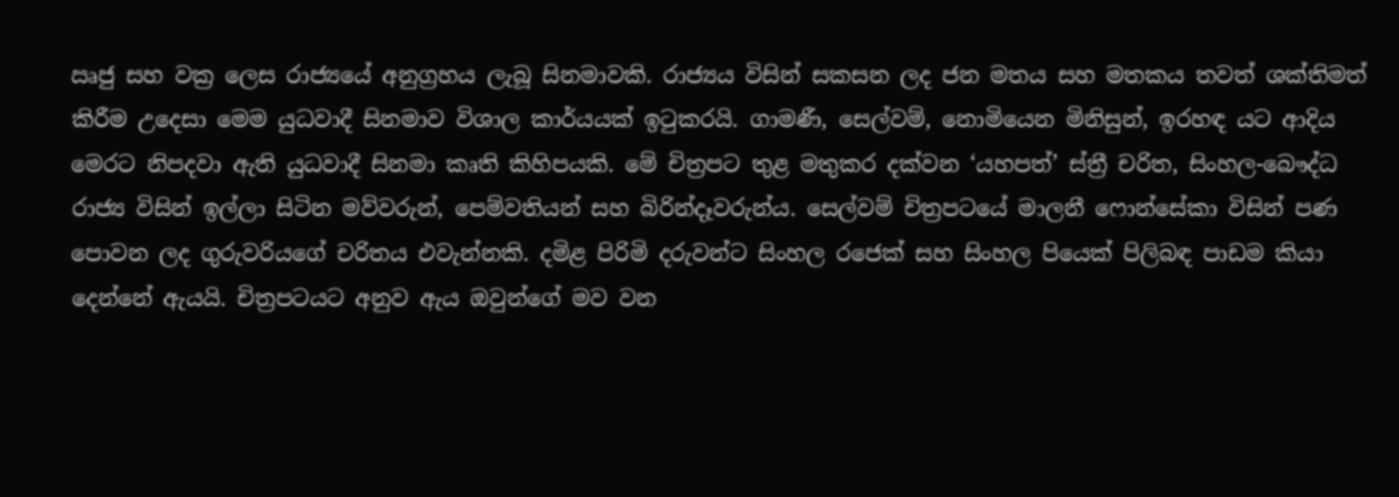ඍජු සහ වක්‍ර ලෙස රාජ්‍යයේ අනුග්‍රහය ලැබූ සිනමාවකි. රාජ්‍යය විසින් සකසන ලද ජන මතය සහ මතකය තවත් ශක්තිමත් කිරීම උදෙසා මෙම යුධවාදී සිනමාව විශාල කාර්යයක් ඉටුකරයි. ගාමණී, සෙල්වම්, නොමියෙන මිනිසුන්, ඉරහඳ යට ආදිය මෙරට නිපදවා ඇති යුධවාදී සිනමා කෘති කිහිපයකි. මේ චිත්‍රපට තුළ මතුකර දක්වන ‘යහපත්’ ස්ත්‍රී චරිත, සිංහල-බෞද්ධ රාජ්‍ය විසින් ඉල්ලා සිටින මව්වරුන්, පෙම්වතියන් සහ බිරින්දෑවරුන්ය. සෙල්වම් චිත්‍රපටයේ මාලනී ෆොන්සේකා විසින් පණ පොවන ලද ගුරුවරියගේ චරිතය එවැන්නකි. දමිළ පිරිමි දරුවන්ට සිංහල රජෙක් සහ සිංහල පියෙක් පිලිබඳ පාඩම කියා දෙන්නේ ඇයයි. චිත්‍රපටයට අනුව ඇය ඔවුන්ගේ මව වන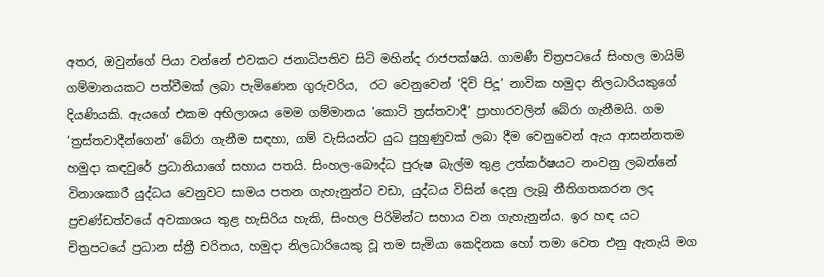අතර, ඔවුන්ගේ පියා වන්නේ එවකට ජනාධිපතිව සිටි මහින්ද රාජපක්ෂයි. ගාමණී චිත්‍රපටයේ සිංහල මායිම් ගම්මානයකට පත්වීමක් ලබා පැමිණෙන ගුරුවරිය,  රට වෙනුවෙන් ‘දිවි පිදූ’ නාවික හමුදා නිලධාරියකුගේ දියණියකි. ඇයගේ එකම අභිලාශය මෙම ගම්මානය ‘කොටි ත්‍රස්තවාදී’ ප්‍රාහාරවලින් බේරා ගැනීමයි. ගම ‘ත්‍රස්තවාදීන්ගෙන්’ බේරා ගැනීම සඳහා, ගම් වැසියන්ට යුධ පුහුණුවක් ලබා දීම වෙනුවෙන් ඇය ආසන්නතම හමුදා කඳවුරේ ප්‍රධානියාගේ සහාය පතයි. සිංහල-බෞද්ධ පුරුෂ බැල්ම තුළ උත්කර්ෂයට නංවනු ලබන්නේ විනාශකාරී යුද්ධය වෙනුවට සාමය පතන ගැහැනුන්ට වඩා, යුද්ධය විසින් දෙනු ලැබූ නීතිගතකරන ලද ප්‍රචණ්ඩත්වයේ අවකාශය තුළ හැසිරිය හැකි, සිංහල පිරිමින්ට සහාය වන ගැහැනුන්ය. ඉර හඳ යට චිත්‍රපටයේ ප්‍රධාන ස්ත්‍රී චරිතය, හමුදා නිලධාරියෙකු වූ තම සැමියා කෙදිනක හෝ තමා වෙත එනු ඇතැයි මග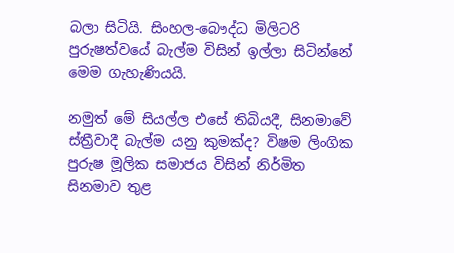බලා සිටියි. සිංහල-බෞද්ධ මිලිටරි පුරුෂත්වයේ බැල්ම විසින් ඉල්ලා සිටින්නේ මෙම ගැහැණියයි.

නමුත් මේ සියල්ල එසේ තිබියදී, සිනමාවේ ස්ත්‍රීවාදී බැල්ම යනු කුමක්ද? විෂම ලිංගික පුරුෂ මූලික සමාජය විසින් නිර්මිත සිනමාව තුළ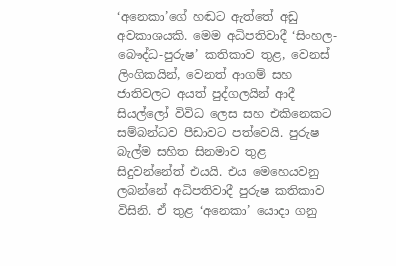‘අනෙකා’ගේ හඬට ඇත්තේ අඩු අවකාශයකි. මෙම අධිපතිවාදී ‘සිංහල-බෞද්ධ-පුරුෂ’ කතිකාව තුළ, වෙනස් ලිංගිකයින්, වෙනත් ආගම් සහ ජාතිවලට අයත් පුද්ගලයින් ආදී සියල්ලෝ විවිධ ලෙස සහ එකිනෙකට සම්බන්ධව පීඩාවට පත්වෙයි. පුරුෂ බැල්ම සහිත සිනමාව තුළ සිදුවන්නේත් එයයි. එය මෙහෙයවනු ලබන්නේ අධිපතිවාදී පුරුෂ කතිකාව විසිනි. ඒ තුළ ‘අනෙකා’ යොදා ගනු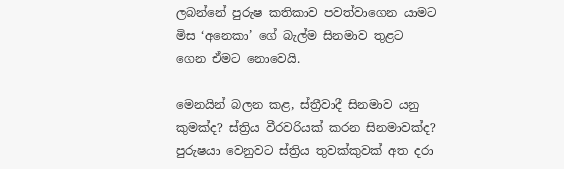ලබන්නේ පුරුෂ කතිකාව පවත්වාගෙන යාමට මිස ‘අනෙකා’ ගේ බැල්ම සිනමාව තුළට ගෙන ඒමට නොවෙයි.

මෙනයින් බලන කළ, ස්ත්‍රීවාදී සිනමාව යනු කුමක්ද? ස්ත්‍රිය වීරවරියක් කරන සිනමාවක්ද? පුරුෂයා වෙනුවට ස්ත්‍රිය තුවක්කුවක් අත දරා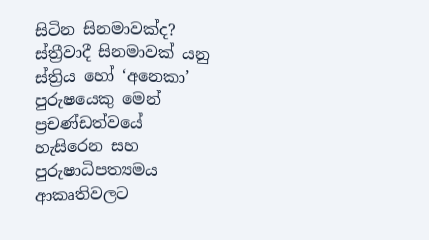සිටින සිනමාවක්ද?  ස්ත්‍රීවාදී සිනමාවක් යනු ස්ත්‍රිය හෝ ‘අනෙකා’ පුරුෂයෙකු මෙන්  ප්‍රචණ්ඩත්වයේ හැසිරෙන සහ  පුරුෂාධිපත්‍යමය ආකෘතිවලට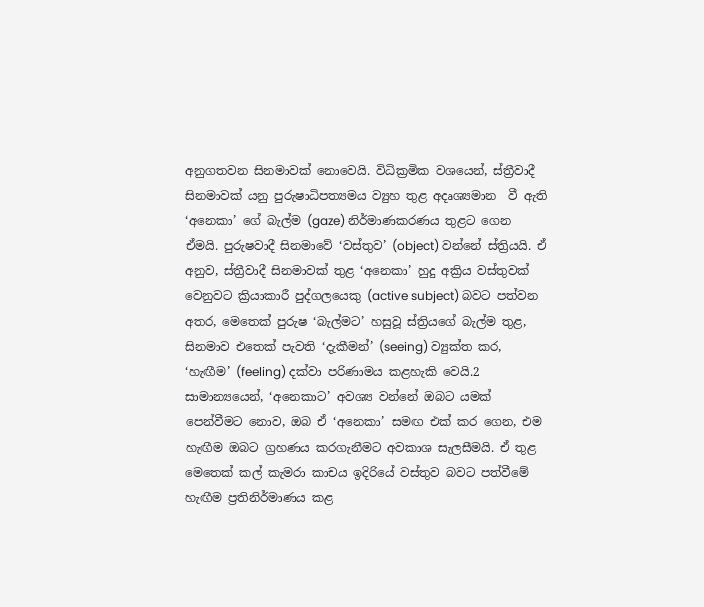අනුගතවන සිනමාවක් නොවෙයි. විධික්‍රමික වශයෙන්, ස්ත්‍රීවාදී සිනමාවක් යනු පුරුෂාධිපත්‍යමය ව්‍යුහ තුළ අදෘශ්‍යමාන  වී ඇති ‘අනෙකා’ ගේ බැල්ම (gaze) නිර්මාණකරණය තුළට ගෙන ඒමයි. පුරුෂවාදී සිනමාවේ ‘වස්තුව’ (object) වන්නේ ස්ත්‍රියයි. ඒ අනුව, ස්ත්‍රීවාදී සිනමාවක් තුළ ‘අනෙකා’ හුදු අක්‍රිය වස්තුවක් වෙනුවට ක්‍රියාකාරී පුද්ගලයෙකු (active subject) බවට පත්වන අතර, මෙතෙක් පුරුෂ ‘බැල්මට’ හසුවූ ස්ත්‍රියගේ බැල්ම තුළ, සිනමාව එතෙක් පැවති ‘දැකීමන්’ (seeing) ව්‍යුක්ත කර, ‘හැඟීම’ (feeling) දක්වා පරිණාමය කළහැකි වෙයි.2 සාමාන්‍යයෙන්, ‘අනෙකාට’ අවශ්‍ය වන්නේ ඔබට යමක් පෙන්වීමට නොව, ඔබ ඒ ‘අනෙකා’ සමඟ එක් කර ගෙන, එම හැඟීම ඔබට ග්‍රහණය කරගැනීමට අවකාශ සැලසීමයි. ඒ තුළ මෙතෙක් කල් කැමරා කාචය ඉදිරියේ වස්තුව බවට පත්වීමේ හැඟීම ප්‍රතිනිර්මාණය කළ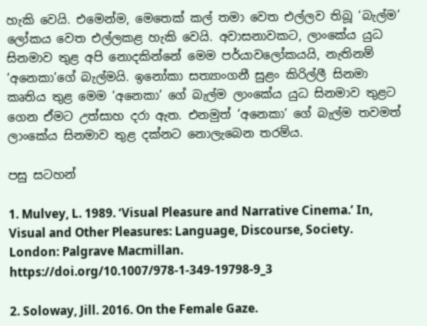හැකි වෙයි. එමෙන්ම, මෙතෙක් කල් තමා වෙත එල්ලව තිබූ ‘බැල්ම’ ලෝකය වෙත එල්ලකළ හැකි වෙයි. අවාසනාවකට, ලාංකේය යුධ සිනමාව තුළ අපි නොදකින්නේ මෙම පර්යාවලෝකයයි, නැතිනම් ‘අනෙකා’ගේ බැල්මයි. ඉනෝකා සත්‍යාංගනී සුළං කිරිල්ලී සිනමා කෘතිය තුළ මෙම ‘අනෙකා’ ගේ බැල්ම ලාංකේය යුධ සිනමාව තුළට ගෙන ඒමට උත්සාහ දරා ඇත. එනමුත් ‘අනෙකා’ ගේ බැල්ම තවමත් ලාංකේය සිනමාව තුළ දක්නට නොලැබෙන තරම්ය.

පසු සටහන්

1. Mulvey, L. 1989. ‘Visual Pleasure and Narrative Cinema.’ In, Visual and Other Pleasures: Language, Discourse, Society.  London: Palgrave Macmillan. https://doi.org/10.1007/978-1-349-19798-9_3

2. Soloway, Jill. 2016. On the Female Gaze.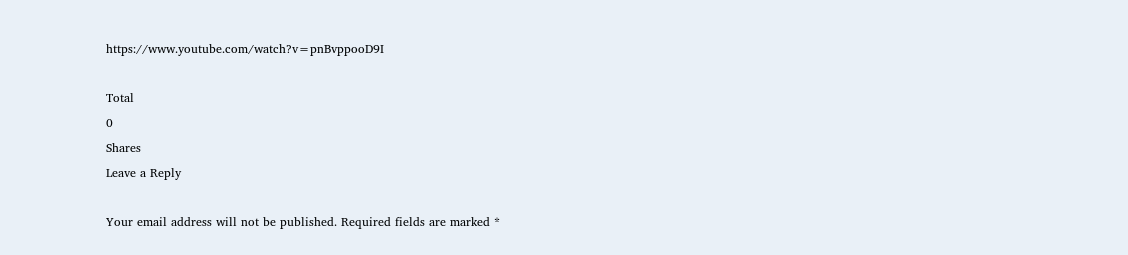https://www.youtube.com/watch?v=pnBvppooD9I

Total
0
Shares
Leave a Reply

Your email address will not be published. Required fields are marked *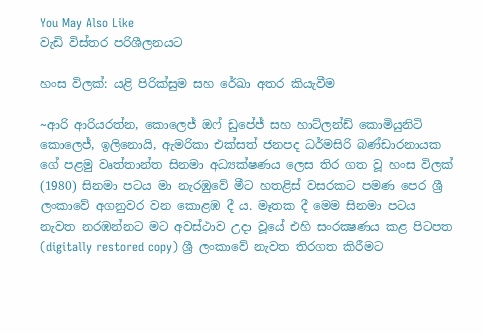You May Also Like
වැඩි විස්තර පරිශීලනයට

හංස විලක්: යළි පිරික්සුම සහ රේඛා අතර කියැවීම

~ආරි ආරියරත්න, කොලෙජ් ඔෆ් ඩුපේජ් සහ හාට්ලන්ඩ් කොමියුනිටි කොලෙජ්, ඉලිනොයි, ඇමරිකා එක්සත් ජනපද ධර්මසිරි බණ්ඩාරනායක ගේ පළමු වෘත්තාන්ත සිනමා අධ්‍යක්ෂණය ලෙස තිර ගත වූ හංස විලක් (1980) සිනමා පටය මා නැරඹුවේ මීට හතළිස් වසරකට පමණ පෙර ශ්‍රී ලංකාවේ අගනුවර වන කොළඹ දී ය. මෑතක දී මෙම සිනමා පටය නැවත නරඹන්නට මට අවස්ථාව උදා වූයේ එහි සංරක්‍ෂණය කළ පිටපත (digitally restored copy) ශ්‍රී ලංකාවේ නැවත තිරගත කිරීමට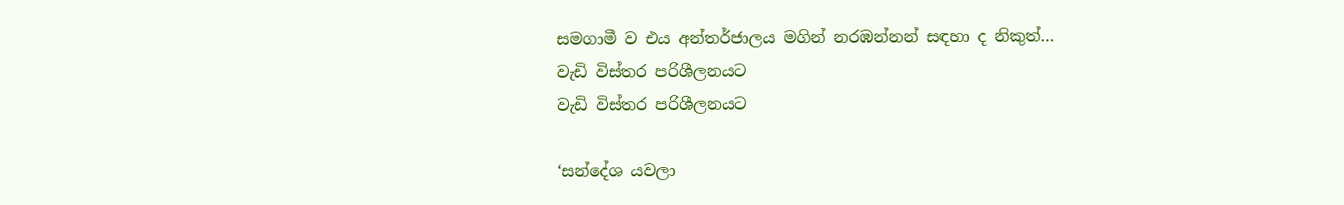සමගාමී ව එය අන්තර්ජාලය මගින් නරඹන්නන් සඳහා ද නිකුත්…
වැඩි විස්තර පරිශීලනයට
වැඩි විස්තර පරිශීලනයට

‘සන්දේශ යවලා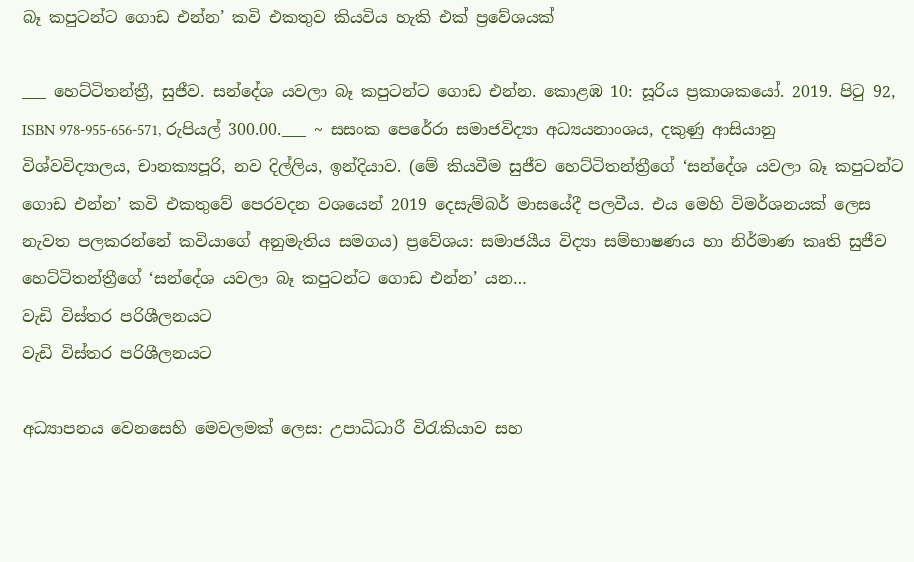බෑ කපුටන්ට ගොඩ එන්න’ කවි එකතුව කියවිය හැකි එක් ප්‍රවේශයක්

___ හෙට්ටිතන්ත්‍රී, සුජීව. සන්දේශ යවලා බෑ කපුටන්ට ගොඩ එන්න. කොළඹ 10: සූරිය ප්‍රකාශකයෝ. 2019. පිටු 92, ISBN 978-955-656-571, රුපියල් 300.00.___ ~ සසංක පෙරේරා සමාජවිද්‍යා අධ්‍යයනාංශය, දකුණු ආසියානු විශ්වවිද්‍යාලය, චානක්‍යපූරි, නව දිල්ලිය, ඉන්දියාව. (මේ කියවීම සුජීව හෙට්ටිතන්ත්‍රීගේ ‘සන්දේශ යවලා බෑ කපුටන්ට ගොඩ එන්න’ කවි එකතුවේ පෙරවදන වශයෙන් 2019 දෙසැම්බර් මාසයේදී පලවීය. එය මෙහි විමර්ශනයක් ලෙස නැවත පලකරන්නේ කවියාගේ අනුමැතිය සමගය) ප්‍රවේශය: සමාජයීය විද්‍යා සම්භාෂණය හා නිර්මාණ කෘති සුජීව හෙට්ටිතන්ත්‍රීගේ ‘සන්දේශ යවලා බෑ කපුටන්ට ගොඩ එන්න’ යන…
වැඩි විස්තර පරිශීලනයට
වැඩි විස්තර පරිශීලනයට

අධ්‍යාපනය වෙනසෙහි මෙවලමක් ලෙස: උපාධිධාරී විරැකියාව සහ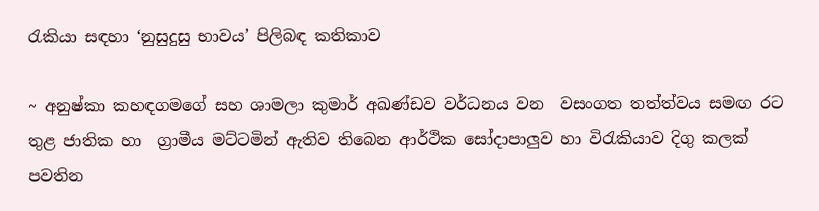රැකියා සඳහා ‘නුසුදුසු භාවය’ පිලිබඳ කතිකාව

~ අනුෂ්කා කහඳගමගේ සහ ශාමලා කුමාර් අඛණ්ඩව වර්ධනය වන  වසංගත තත්ත්වය සමඟ රට තුළ ජාතික හා  ග්‍රාමීය මට්ටමින් ඇතිව තිබෙන ආර්ථික සෝදාපාලුව හා විරැකියාව දිගු කලක් පවතින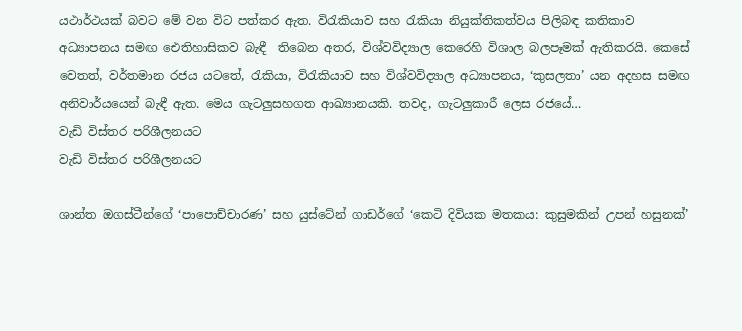යථාර්ථයක් බවට මේ වන විට පත්කර ඇත. විරැකියාව සහ රැකියා නියුක්තිකත්වය පිලිබඳ කතිකාව අධ්‍යාපනය සමඟ ඓතිහාසිකව බැඳී  තිබෙන අතර, විශ්වවිද්‍යාල කෙරෙහි විශාල බලපෑමක් ඇතිකරයි. කෙසේ වෙතත්, වර්තමාන රජය යටතේ, රැකියා, විරැකියාව සහ විශ්වවිද්‍යාල අධ්‍යාපනය, ‘කුසලතා’ යන අදහස සමඟ අනිවාර්යයෙන් බැඳී ඇත. මෙය ගැටලුසහගත ආඛ්‍යානයකි. තවද, ගැටලුකාරී ලෙස රජයේ…
වැඩි විස්තර පරිශීලනයට
වැඩි විස්තර පරිශීලනයට

ශාන්ත ඔගස්ටීන්ගේ ‘පාපොච්චාරණ’ සහ යුස්ටේන් ගාඩර්ගේ ‘කෙටි දිවියක මතකය: කුසුමකින් උපන් හසුනක්’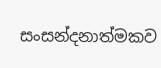සංසන්දනාත්මකව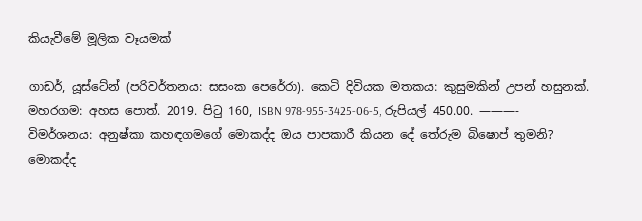කියැවීමේ මූලික වෑයමක්

ගාඩර්, යූස්ටේන් (පරිවර්තනය: සසංක පෙරේරා). කෙටි දිවියක මතකය: කුසුමකින් උපන් හසුනක්. මහරගම: අහස පොත්. 2019. පිටු 160, ISBN 978-955-3425-06-5, රුපියල් 450.00. ———- විමර්ශනය: අනුෂ්කා කහඳගමගේ මොකද්ද ඔය පාපකාරී කියන දේ තේරුම බිෂොප් තුමනි? මොකද්ද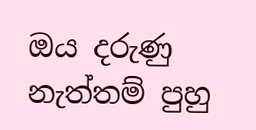ඔය දරුණු නැත්තම් පුහු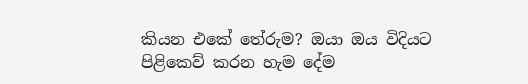කියන එකේ තේරුම? ඔයා ඔය විදියට පිළිකෙව් කරන හැම දේම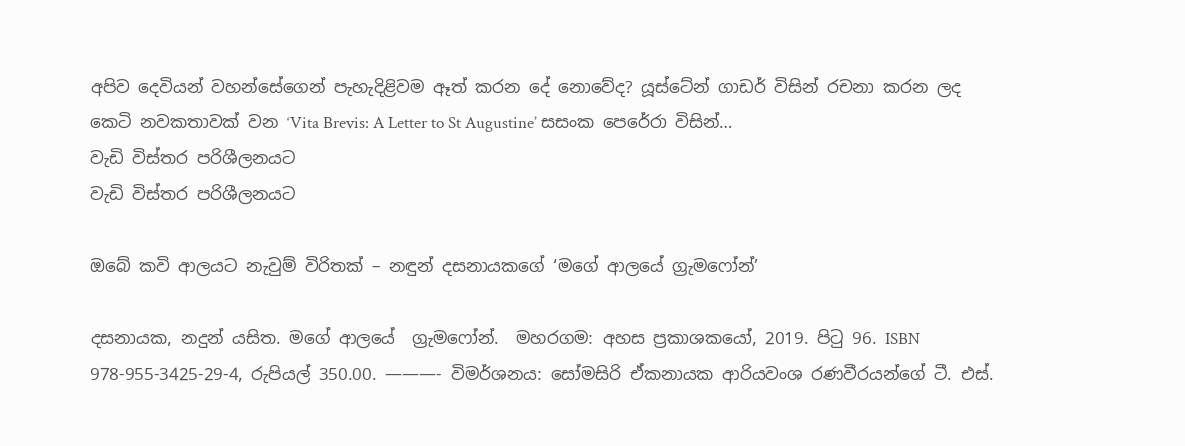අපිව දෙවියන් වහන්සේගෙන් පැහැදිළිවම ඈත් කරන දේ නොවේද? යූස්ටේන් ගාඩර් විසින් රචනා කරන ලද කෙටි නවකතාවක් වන ‘Vita Brevis: A Letter to St Augustine’ සසංක පෙරේරා විසින්…
වැඩි විස්තර පරිශීලනයට
වැඩි විස්තර පරිශීලනයට

ඔබේ කවි ආලයට නැවුම් විරිතක් – නඳුන් දසනායකගේ ‘මගේ ආලයේ ග්‍රැමෆෝන්’

දසනායක, නදුන් යසිත. මගේ ආලයේ  ග්‍රැමෆෝන්.  මහරගම: අහස ප්‍රකාශකයෝ, 2019. පිටු 96. ISBN 978-955-3425-29-4, රුපියල් 350.00. ———- විමර්ශනය: සෝමසිරි ඒකනායක ආරියවංශ රණවීරයන්ගේ ටී. එස්.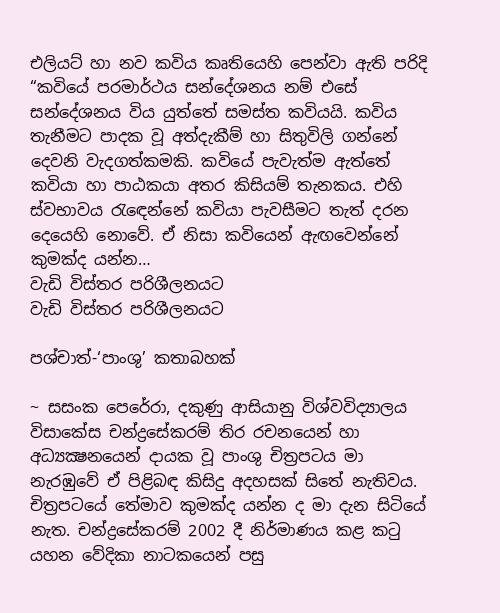එලියට් හා නව කවිය කෘතියෙහි පෙන්වා ඇති පරිදි “කවියේ පරමාර්ථය සන්දේශනය නම් එසේ සන්දේශනය විය යුත්තේ සමස්ත කවියයි. කවිය තැනීමට පාදක වූ අත්දැකීම් හා සිතුවිලි ගන්නේ දෙවනි වැදගත්කමකි. කවියේ පැවැත්ම ඇත්තේ කවියා හා පාඨකයා අතර කිසියම් තැනකය. එහි ස්වභාවය රැඳෙන්නේ කවියා පැවසීමට තැත් දරන දෙයෙහි නොවේ. ඒ නිසා කවියෙන් ඇඟවෙන්නේ කුමක්ද යන්න…
වැඩි විස්තර පරිශීලනයට
වැඩි විස්තර පරිශීලනයට

පශ්චාත්-‘පාංශු’ කතාබහක්

~ සසංක පෙරේරා, දකුණු ආසියානු විශ්වවිද්‍යාලය විසාකේස චන්ද්‍රසේකරම් තිර රචනයෙන් හා අධ්‍යක්‍ෂනයෙන් දායක වූ පාංශු චිත්‍රපටය මා නැරඹුවේ ඒ පිළිබඳ කිසිදු අදහසක් සිතේ නැතිවය. චිත්‍රපටයේ තේමාව කුමක්ද යන්න ද මා දැන සිටියේ නැත. චන්ද්‍රසේකරම් 2002 දී නිර්මාණය කළ කටු යහන වේදිකා නාටකයෙන් පසු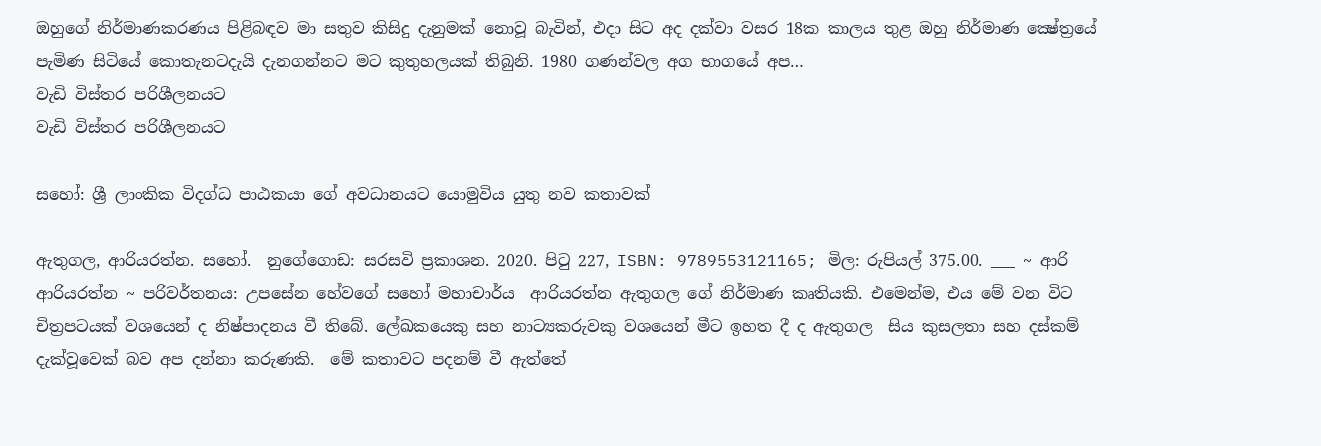ඔහුගේ නිර්මාණකරණය පිළිබඳව මා සතුව කිසිදු දැනුමක් නොවූ බැවින්, එදා සිට අද දක්වා වසර 18ක කාලය තුළ ඔහු නිර්මාණ ක්‍ෂේත්‍රයේ පැමිණ සිටියේ කොතැනටදැයි දැනගන්නට මට කුතුහලයක් තිබුනි. 1980 ගණන්වල අග භාගයේ අප…
වැඩි විස්තර පරිශීලනයට
වැඩි විස්තර පරිශීලනයට

සහෝ: ශ්‍රී ලාංකික විදග්ධ පාඨකයා ගේ අවධානයට යොමුවිය යුතු නව කතාවක්

ඇතුගල, ආරියරත්න. සහෝ.  නුගේගොඩ: සරසවි ප්‍රකාශන. 2020. පිටු 227, ISBN: 9789553121165; මිල: රුපියල් 375.00. ___ ~ ආරි ආරියරත්න ~ පරිවර්තනය: උපසේන හේවගේ සහෝ මහාචාර්ය  ආරියරත්න ඇතුගල ගේ නිර්මාණ කෘතියකි. එමෙන්ම, එය මේ වන විට චිත්‍රපටයක් වශයෙන් ද නිෂ්පාදනය වී තිබේ. ලේඛකයෙකු සහ නාට්‍යකරුවකු වශයෙන් මීට ඉහත දී ද ඇතුගල  සිය කුසලතා සහ දස්කම් දැක්‌වූවෙක් බව අප දන්නා කරුණකි.  මේ කතාවට පදනම් වී ඇත්තේ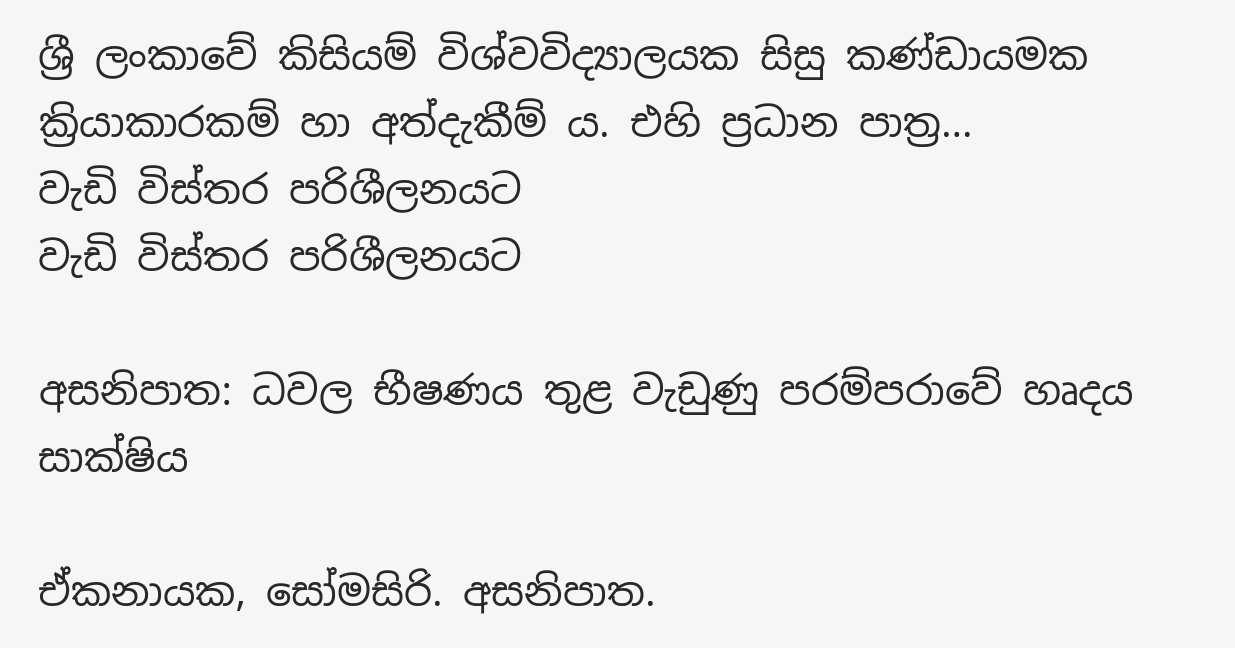ශ්‍රී ලංකාවේ කිසියම් විශ්වවිද්‍යාලයක සිසු කණ්ඩායමක ක්‍රියාකාරකම් හා අත්දැකීම් ය. එහි ප්‍රධාන පාත්‍ර…
වැඩි විස්තර පරිශීලනයට
වැඩි විස්තර පරිශීලනයට

අසනිපාත: ධවල භීෂණය තුළ වැඩුණු පරම්පරාවේ හෘදය සාක්ෂිය

ඒකනායක, සෝමසිරි. අසනිපාත.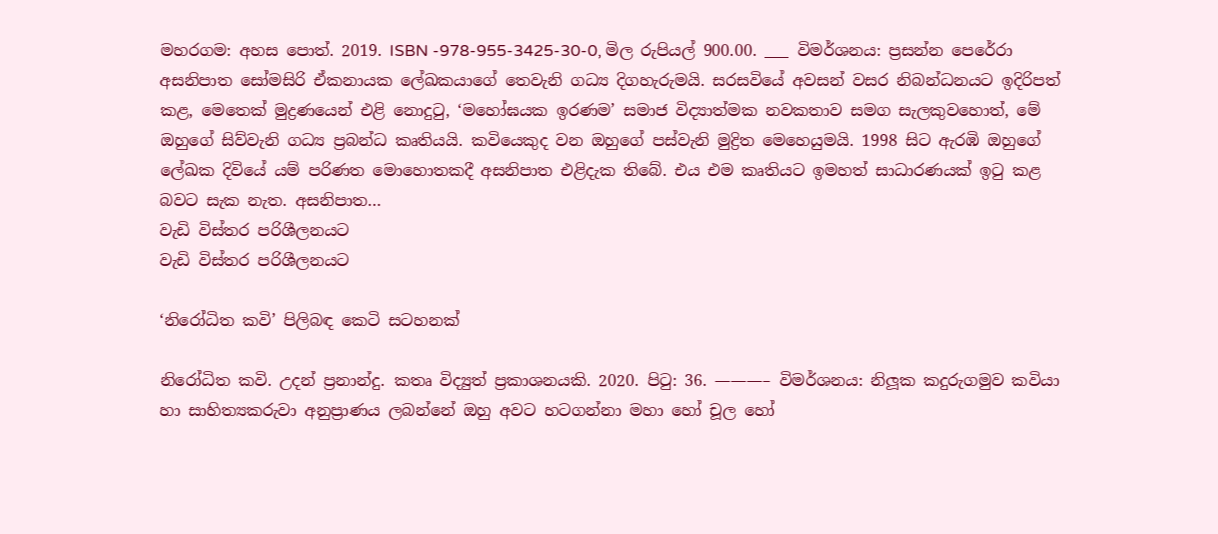මහරගම: අහස පොත්. 2019. ISBN -978-955-3425-30-0, මිල රුපියල් 900.00. ___ විමර්ශනය: ප්‍රසන්න පෙරේරා අසනිපාත සෝමසිරි ඒකනායක ලේඛකයාගේ තෙවැනි ගධ්‍ය දිගහැරුමයි. සරසවියේ අවසන් වසර නිබන්ධනයට ඉදිරිපත් කළ, මෙතෙක් මුද්‍රණයෙන් එළි නොදුටු, ‘මහෝඝයක ඉරණම’ සමාජ විද්‍යාත්මක නවකතාව සමග සැලකුවහොත්, මේ ඔහුගේ සිව්වැනි ගධ්‍ය ප්‍රබන්ධ කෘතියයි. කවියෙකුද වන ඔහුගේ පස්වැනි මුද්‍රිත මෙහෙයුමයි. 1998 සිට ඇරඹි ඔහුගේ ලේඛක දිවියේ යම් පරිණත මොහොතකදී අසනිපාත එළිදැක තිබේ. එය එම කෘතියට ඉමහත් සාධාරණයක් ඉටු කළ බවට සැක නැත. අසනිපාත…
වැඩි විස්තර පරිශීලනයට
වැඩි විස්තර පරිශීලනයට

‘නිරෝධිත කවි’ පිලිබඳ කෙටි සටහනක්

නිරෝධිත කවි. උදන් ප්‍රනාන්දු. කතෘ විද්‍යුත් ප්‍රකාශනයකි. 2020. පිටු: 36. ———– විමර්ශනය: නිලූක කදුරුගමුව කවියා හා සාහිත්‍යකරුවා අනුප්‍රාණය ලබන්නේ ඔහු අවට හටගන්නා මහා හෝ චූල හෝ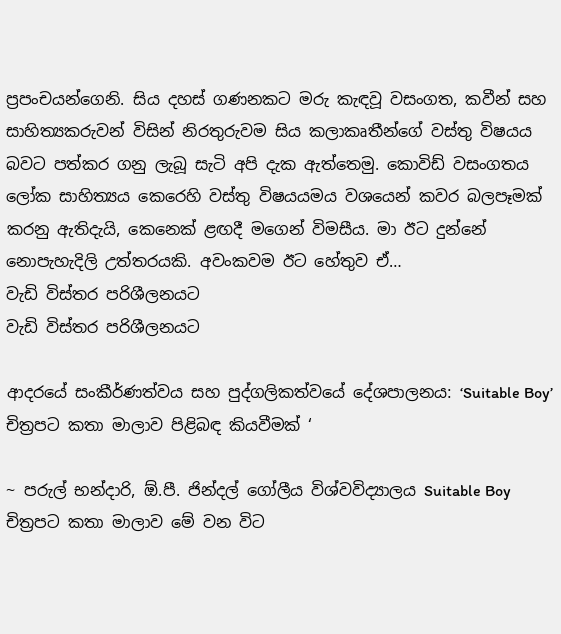ප්‍රපංචයන්ගෙනි. සිය දහස් ගණනකට මරු කැඳවූ වසංගත, කවීන් සහ සාහිත්‍යකරුවන් විසින් නිරතුරුවම සිය කලාකෘතීන්ගේ වස්තු විෂයය බවට පත්කර ගනු ලැබූ සැටි අපි දැක ඇත්තෙමු. කොවිඩ් වසංගතය ලෝක සාහිත්‍යය කෙරෙහි වස්තු විෂයයමය වශයෙන් කවර බලපෑමක් කරනු ඇතිදැයි, කෙනෙක් ළඟදී මගෙන් විමසීය. මා ඊට දුන්නේ නොපැහැදිලි උත්තරයකි. අවංකවම ඊට හේතුව ඒ…
වැඩි විස්තර පරිශීලනයට
වැඩි විස්තර පරිශීලනයට

ආදරයේ සංකීර්ණත්වය සහ පුද්ගලිකත්වයේ දේශපාලනය: ‘Suitable Boy’ චිත්‍රපට කතා මාලාව පිළිබඳ කියවීමක් ‘

~ පරුල් භන්දාරි, ඕ.පී. ජින්දල් ගෝලීය විශ්වවිද්‍යාලය Suitable Boy චිත්‍රපට කතා මාලාව මේ වන විට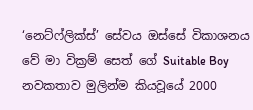‘නෙට්ෆ්ලික්ස්’ සේවය ඔස්සේ විකාශනය වේ මා වික්‍රම් සෙත් ගේ Suitable Boy නවකතාව මුලින්ම කියවූයේ 2000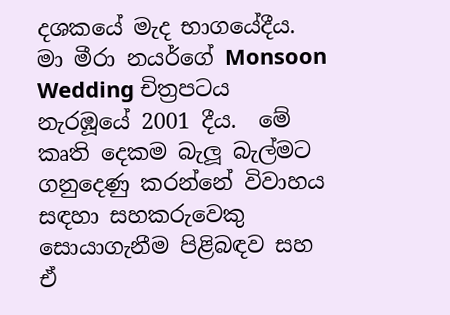දශකයේ මැද භාගයේදීය.   මා මීරා නයර්ගේ Monsoon Wedding චිත්‍රපටය නැරඹූයේ 2001 දීය.  මේ කෘති දෙකම බැලූ බැල්මට ගනුදෙණු කරන්නේ විවාහය සඳහා සහකරුවෙකු සොයාගැනීම පිළිබඳව සහ ඒ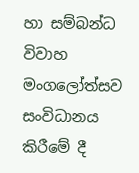හා සම්බන්ධ විවාහ මංගලෝත්සව සංවිධානය කිරීමේ දී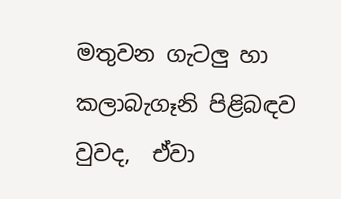මතුවන ගැටලු හා කලාබැගෑනි පිළිබඳව වුවද,  ඒවා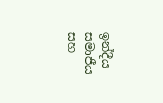ඉන්දීය සමාජීය සහ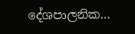දේශපාලනික…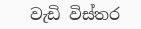වැඩි විස්තර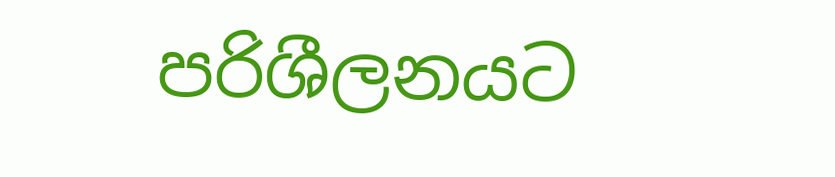පරිශීලනයට